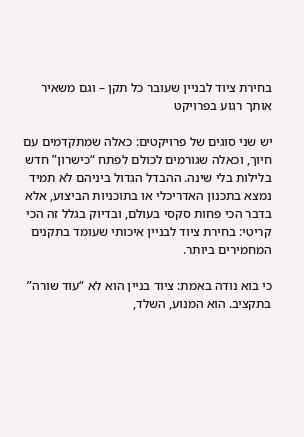בחירת ציוד לבניין שעובר כל תקן – וגם משאיר אותך רגוע בפרויקט

יש שני סוגים של פרויקטים: כאלה שמתקדמים עם חיוך, וכאלה שגורמים לכולם לפתח “כישרון” חדש בלילות בלי שינה. ההבדל הגדול ביניהם לא תמיד נמצא בתכנון האדריכלי או בתוכניות הביצוע, אלא בדבר הכי פחות סקסי בעולם, ובדיוק בגלל זה הכי קריטי: בחירת ציוד לבניין איכותי שעומד בתקנים המחמירים ביותר.

כי בוא נודה באמת: ציוד בניין הוא לא “עוד שורה” בתקציב. הוא המנוע, השלד,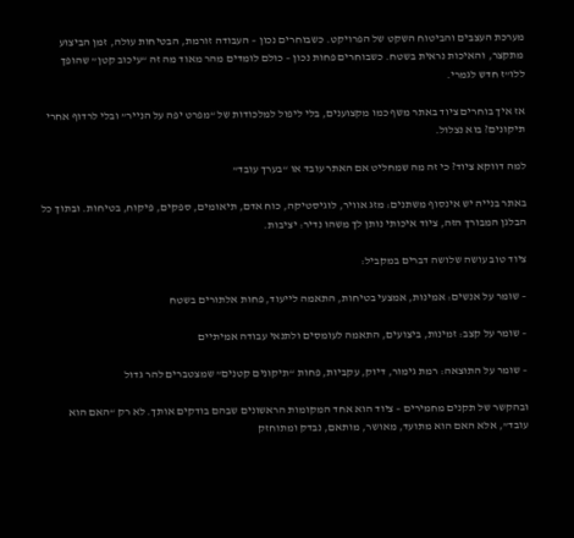מערכת העצבים והביטוח השקט של הפרויקט. כשבוחרים נכון – העבודה זורמת, הבטיחות עולה, זמן הביצוע מתקצר, והאיכות נראית בשטח. כשבוחרים פחות נכון – כולם לומדים מהר מאוד מה זה “עיכוב קטן” שהופך ללו”ז חדש לגמרי.

אז איך בוחרים ציוד באתר משף כמו מקצוענים, בלי ליפול למלכודות של “מפרט יפה על הנייר” ובלי לרדוף אחרי תיקונים? בוא נצלול.

למה דווקא ציוד? כי זה מה שמחליט אם האתר עובד או “בערך עובד”

באתר בנייה יש אינסוף משתנים: מזג אוויר, לוגיסטיקה, כוח אדם, תיאומים, ספקים, פיקוח, בטיחות. ובתוך כל הבלגן המבורך הזה, ציוד איכותי נותן לך משהו נדיר: יציבות.

ציוד טוב עושה שלושה דברים במקביל:

– שומר על אנשים: אמינות, אמצעי בטיחות, התאמה לייעוד, פחות אלתורים בשטח

– שומר על קצב: זמינות, ביצועים, התאמה לעומסים ולתנאי עבודה אמיתיים

– שומר על התוצאה: רמת גימור, דיוק, עקביות, פחות “תיקונים קטנים” שמצטברים להר גדול

ובהקשר של תקנים מחמירים – ציוד הוא אחד המקומות הראשונים שבהם בודקים אותך. לא רק “האם הוא עובד”, אלא האם הוא מתועד, מאושר, מותאם, נבדק ומתוחזק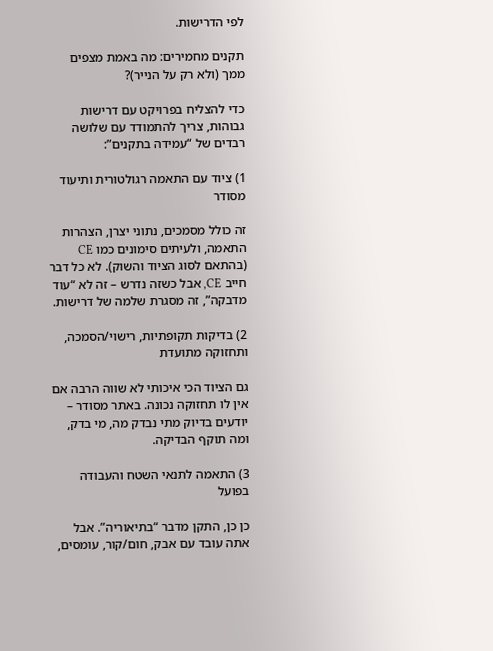לפי הדרישות.

תקנים מחמירים: מה באמת מצפים ממך (ולא רק על הנייר)?

כדי להצליח בפרויקט עם דרישות גבוהות, צריך להתמודד עם שלושה רבדים של “עמידה בתקנים”:

1) ציוד עם התאמה רגולטורית ותיעוד מסודר

זה כולל מסמכים, נתוני יצרן, הצהרות התאמה, ולעיתים סימונים כמו CE (בהתאם לסוג הציוד והשוק). לא כל דבר חייב CE, אבל כשזה נדרש – זה לא “עוד מדבקה”, זה מסגרת שלמה של דרישות.

2) בדיקות תקופתיות, רישוי/הסמכה, ותחזוקה מתועדת

גם הציוד הכי איכותי לא שווה הרבה אם אין לו תחזוקה נכונה. באתר מסודר – יודעים בדיוק מתי נבדק מה, מי בדק, ומה תוקף הבדיקה.

3) התאמה לתנאי השטח והעבודה בפועל

כן כן, התקן מדבר “בתיאוריה”. אבל אתה עובד עם אבק, חום/קור, עומסים,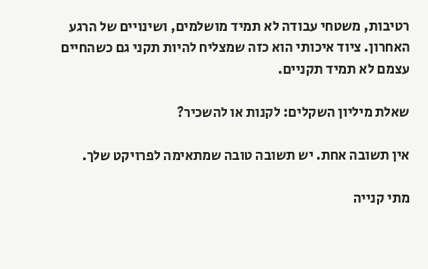רטיבות, משטחי עבודה לא תמיד מושלמים, ושינויים של הרגע האחרון. ציוד איכותי הוא כזה שמצליח להיות תקני גם כשהחיים עצמם לא תמיד תקניים.

שאלת מיליון השקלים: לקנות או להשכיר?

אין תשובה אחת. יש תשובה טובה שמתאימה לפרויקט שלך.

מתי קנייה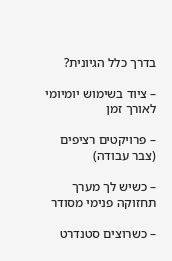בדרך כלל הגיונית?

– ציוד בשימוש יומיומי לאורך זמן

– פרויקטים רציפים (צבר עבודה)

– כשיש לך מערך תחזוקה פנימי מסודר

– כשרוצים סטנדרט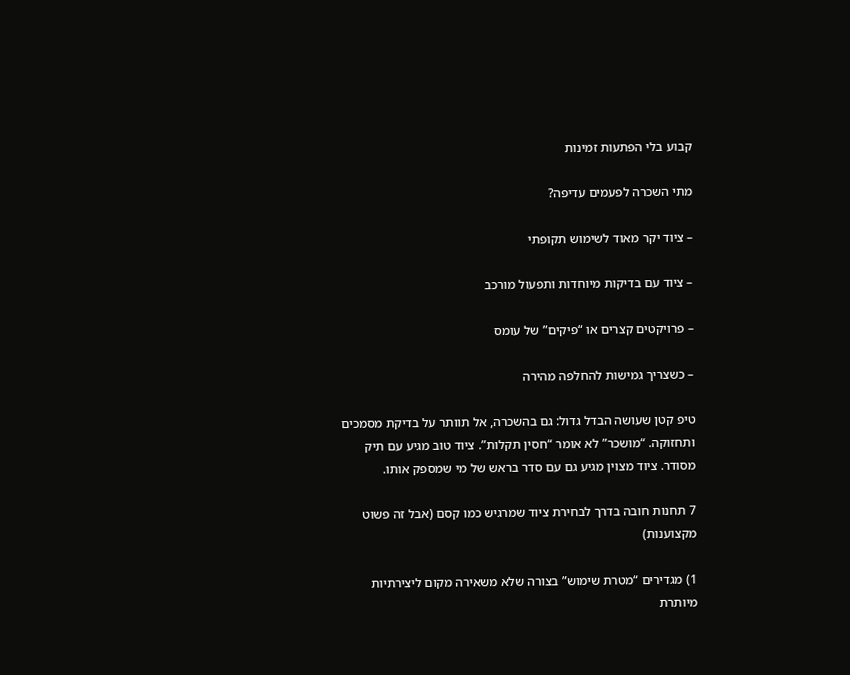קבוע בלי הפתעות זמינות

מתי השכרה לפעמים עדיפה?

– ציוד יקר מאוד לשימוש תקופתי

– ציוד עם בדיקות מיוחדות ותפעול מורכב

– פרויקטים קצרים או “פיקים” של עומס

– כשצריך גמישות להחלפה מהירה

טיפ קטן שעושה הבדל גדול: גם בהשכרה, אל תוותר על בדיקת מסמכים ותחזוקה. “מושכר” לא אומר “חסין תקלות”. ציוד טוב מגיע עם תיק מסודר. ציוד מצוין מגיע גם עם סדר בראש של מי שמספק אותו.

7 תחנות חובה בדרך לבחירת ציוד שמרגיש כמו קסם (אבל זה פשוט מקצוענות)

1) מגדירים “מטרת שימוש” בצורה שלא משאירה מקום ליצירתיות מיותרת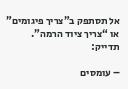אל תסתפק ב”צריך פיגומים” או “צריך ציוד הרמה”. תדייק:

– עומסים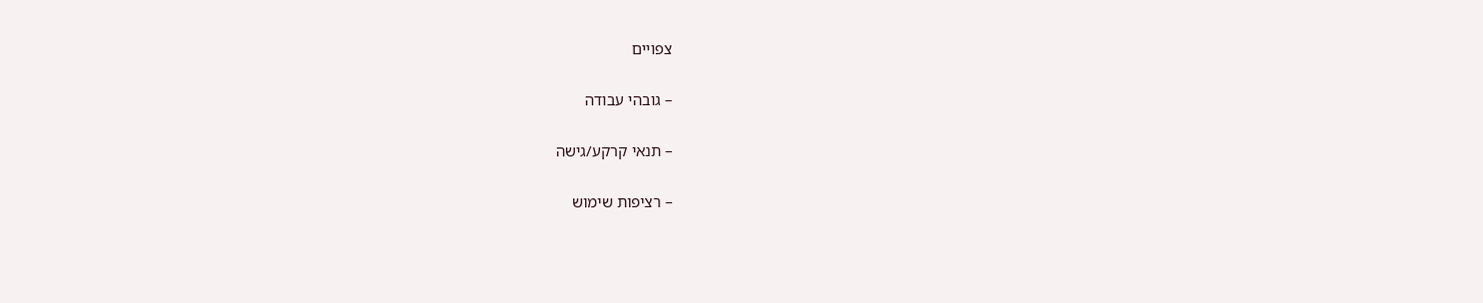צפויים

– גובהי עבודה

– תנאי קרקע/גישה

– רציפות שימוש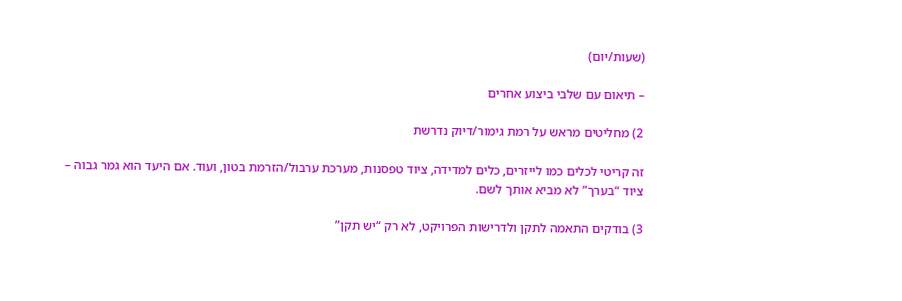(שעות/יום)

– תיאום עם שלבי ביצוע אחרים

2) מחליטים מראש על רמת גימור/דיוק נדרשת

זה קריטי לכלים כמו לייזרים, כלים למדידה, ציוד טפסנות, מערכת ערבול/הזרמת בטון, ועוד. אם היעד הוא גמר גבוה – ציוד “בערך” לא מביא אותך לשם.

3) בודקים התאמה לתקן ולדרישות הפרויקט, לא רק “יש תקן”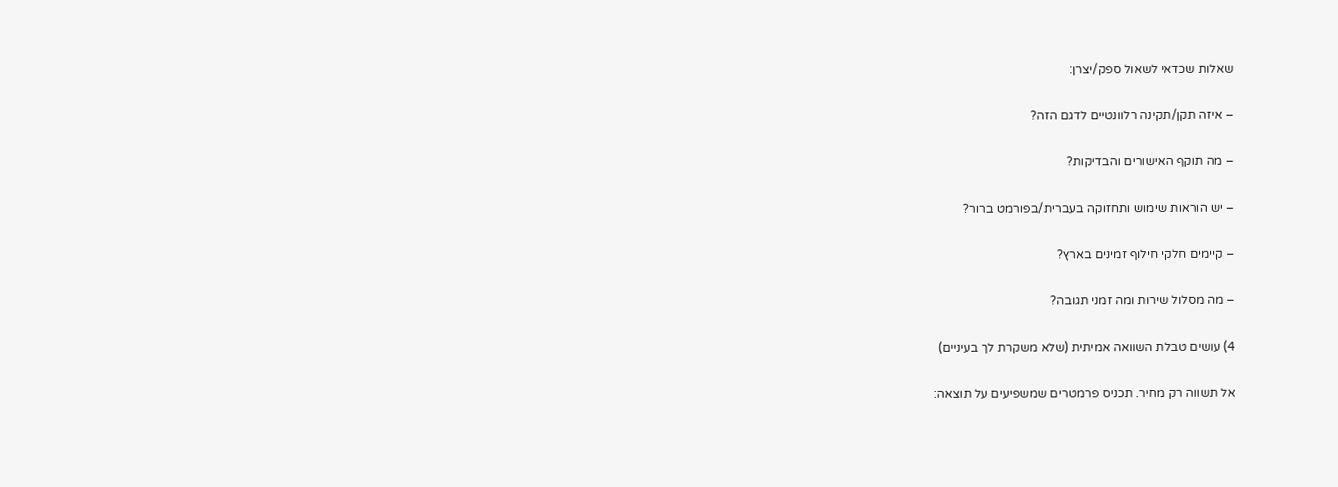שאלות שכדאי לשאול ספק/יצרן:

– איזה תקן/תקינה רלוונטיים לדגם הזה?

– מה תוקף האישורים והבדיקות?

– יש הוראות שימוש ותחזוקה בעברית/בפורמט ברור?

– קיימים חלקי חילוף זמינים בארץ?

– מה מסלול שירות ומה זמני תגובה?

4) עושים טבלת השוואה אמיתית (שלא משקרת לך בעיניים)

אל תשווה רק מחיר. תכניס פרמטרים שמשפיעים על תוצאה: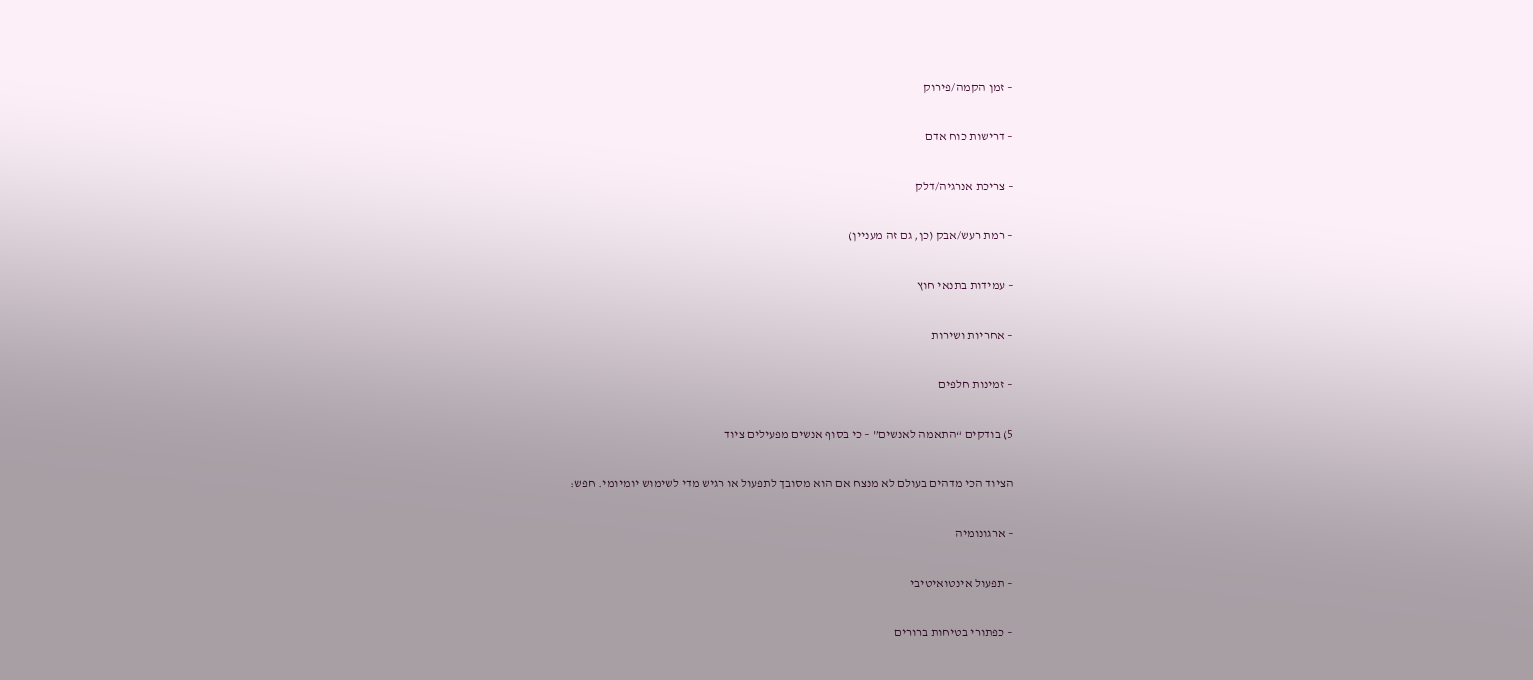– זמן הקמה/פירוק

– דרישות כוח אדם

– צריכת אנרגיה/דלק

– רמת רעש/אבק (כן, גם זה מעניין)

– עמידות בתנאי חוץ

– אחריות ושירות

– זמינות חלפים

5) בודקים “התאמה לאנשים” – כי בסוף אנשים מפעילים ציוד

הציוד הכי מדהים בעולם לא מנצח אם הוא מסובך לתפעול או רגיש מדי לשימוש יומיומי. חפש:

– ארגונומיה

– תפעול אינטואיטיבי

– כפתורי בטיחות ברורים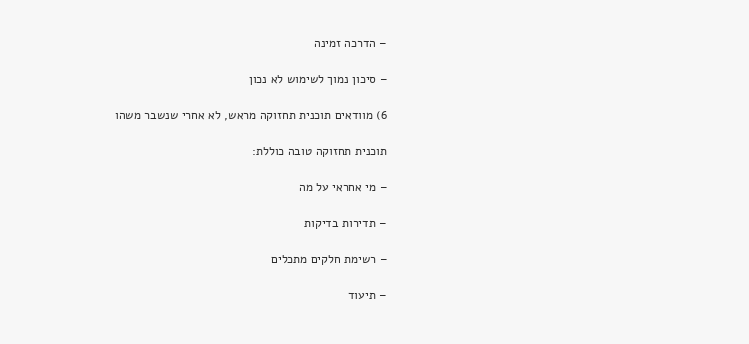– הדרכה זמינה

– סיכון נמוך לשימוש לא נכון

6) מוודאים תוכנית תחזוקה מראש, לא אחרי שנשבר משהו

תוכנית תחזוקה טובה כוללת:

– מי אחראי על מה

– תדירות בדיקות

– רשימת חלקים מתכלים

– תיעוד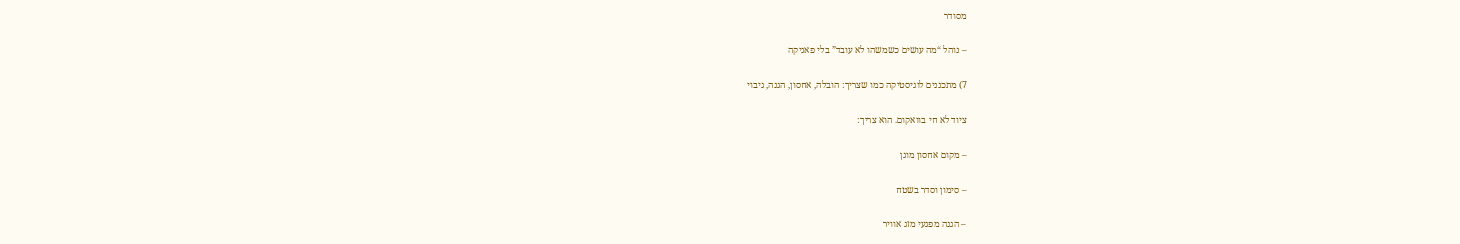מסודר

– נוהל “מה עושים כשמשהו לא עובד” בלי פאניקה

7) מתכננים לוגיסטיקה כמו שצריך: הובלה, אחסון, הגנה, גיבוי

ציוד לא חי בוואקום. הוא צריך:

– מקום אחסון מוגן

– סימון וסדר בשטח

– הגנה מפגעי מזג אוויר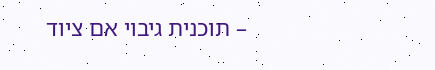– תוכנית גיבוי אם ציוד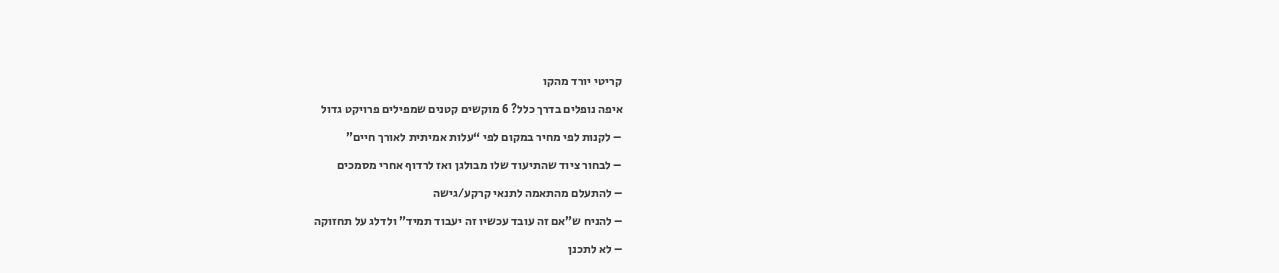קריטי יורד מהקו

איפה נופלים בדרך כלל? 6 מוקשים קטנים שמפילים פרויקט גדול

– לקנות לפי מחיר במקום לפי “עלות אמיתית לאורך חיים”

– לבחור ציוד שהתיעוד שלו מבולגן ואז לרדוף אחרי מסמכים

– להתעלם מהתאמה לתנאי קרקע/גישה

– להניח ש”אם זה עובד עכשיו זה יעבוד תמיד” ולדלג על תחזוקה

– לא לתכנן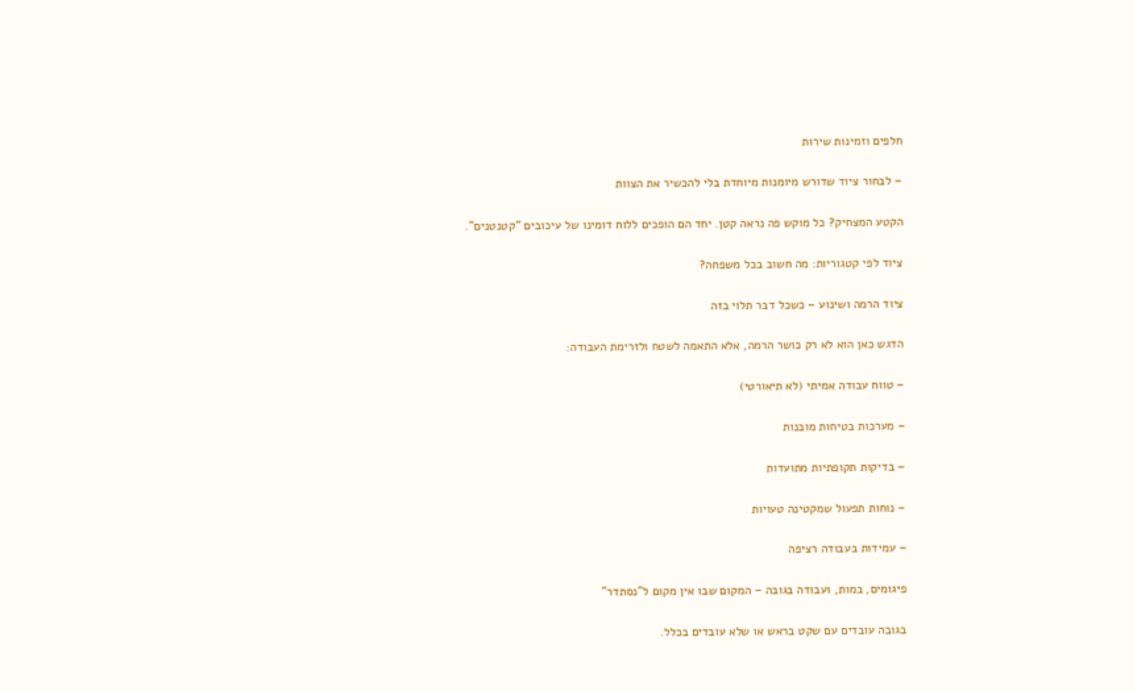חלפים וזמינות שירות

– לבחור ציוד שדורש מיומנות מיוחדת בלי להכשיר את הצוות

הקטע המצחיק? כל מוקש פה נראה קטן. יחד הם הופכים ללוח דומינו של עיכובים “קטנטנים”.

ציוד לפי קטגוריות: מה חשוב בכל משפחה?

ציוד הרמה ושינוע – כשכל דבר תלוי בזה

הדגש כאן הוא לא רק כושר הרמה, אלא התאמה לשטח ולזרימת העבודה:

– טווח עבודה אמיתי (לא תיאורטי)

– מערכות בטיחות מובנות

– בדיקות תקופתיות מתועדות

– נוחות תפעול שמקטינה טעויות

– עמידות בעבודה רציפה

פיגומים, במות, ועבודה בגובה – המקום שבו אין מקום ל”נסתדר”

בגובה עובדים עם שקט בראש או שלא עובדים בכלל.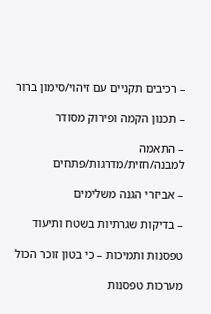– רכיבים תקניים עם זיהוי/סימון ברור

– תכנון הקמה ופירוק מסודר

– התאמה למבנה/חזית/מדרגות/פתחים

– אביזרי הגנה משלימים

– בדיקות שגרתיות בשטח ותיעוד

טפסנות ותמיכות – כי בטון זוכר הכול

מערכות טפסנות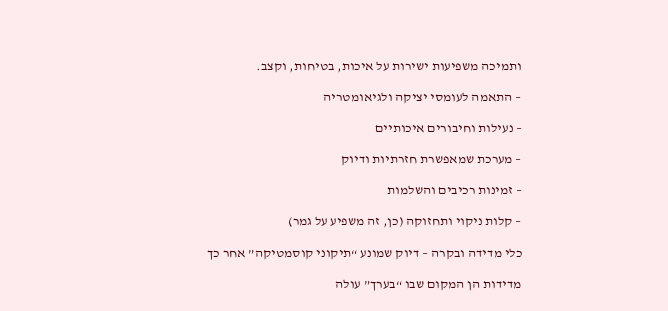ותמיכה משפיעות ישירות על איכות, בטיחות, וקצב.

– התאמה לעומסי יציקה ולגיאומטריה

– נעילות וחיבורים איכותיים

– מערכת שמאפשרת חזרתיות ודיוק

– זמינות רכיבים והשלמות

– קלות ניקוי ותחזוקה (כן, זה משפיע על גמר)

כלי מדידה ובקרה – דיוק שמונע “תיקוני קוסמטיקה” אחר כך

מדידות הן המקום שבו “בערך” עולה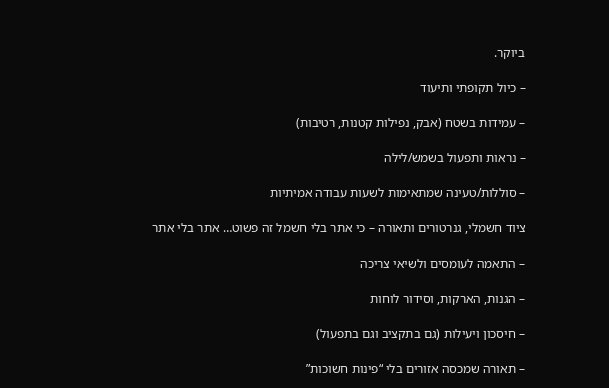ביוקר.

– כיול תקופתי ותיעוד

– עמידות בשטח (אבק, נפילות קטנות, רטיבות)

– נראות ותפעול בשמש/לילה

– סוללות/טעינה שמתאימות לשעות עבודה אמיתיות

ציוד חשמלי, גנרטורים ותאורה – כי אתר בלי חשמל זה פשוט… אתר בלי אתר

– התאמה לעומסים ולשיאי צריכה

– הגנות, הארקות, וסידור לוחות

– חיסכון ויעילות (גם בתקציב וגם בתפעול)

– תאורה שמכסה אזורים בלי “פינות חשוכות”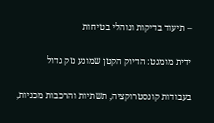– תיעוד בדיקות ונוהלי בטיחות

ידית מומנט: הדיוק הקטן שמונע נזק גדול

בעבודות קונסטרוקציה, תשתיות והרכבות מכניות,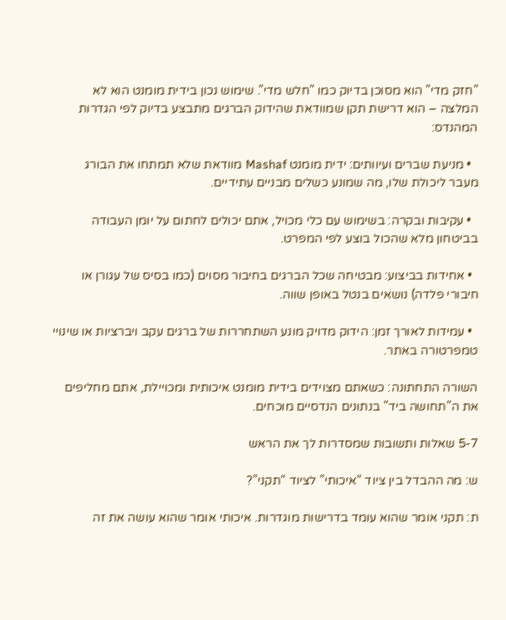"חזק מדי" הוא מסוכן בדיוק כמו "חלש מדי". שימוש נכון בידית מומנט הוא לא המלצה – הוא דרישת תקן שמוודאת שהידוק הברגים מתבצע בדיוק לפי הגדרות המהנדס:

  • מניעת שברים ועיוותים: ידית מומנט Mashaf מוודאת שלא תמתחו את הבורג מעבר ליכולת שלו, מה שמונע כשלים מבניים עתידיים.

  • עקיבות ובקרה: בשימוש עם כלי מכויל, אתם יכולים לחתום על יומן העבודה בביטחון מלא שהכול בוצע לפי המפרט.

  • אחידות בביצוע: מבטיחה שכל הברגים בחיבור מסוים (כמו בסיס של עגורן או חיבורי פלדה) נושאים בנטל באופן שווה.

  • עמידות לאורך זמן: הידוק מדויק מונע השתחררות של ברגים עקב ויברציות או שינויי טמפרטורה באתר.

השורה התחתונה: כשאתם מצוידים בידית מומנט איכותית ומכויילת, אתם מחליפים את ה"תחושה ביד" בנתונים הנדסיים מוכחים.

5-7 שאלות ותשובות שמסדרות לך את הראש

ש: מה ההבדל בין ציוד “איכותי” לציוד “תקני”?

ת: תקני אומר שהוא עומד בדרישות מוגדרות. איכותי אומר שהוא עושה את זה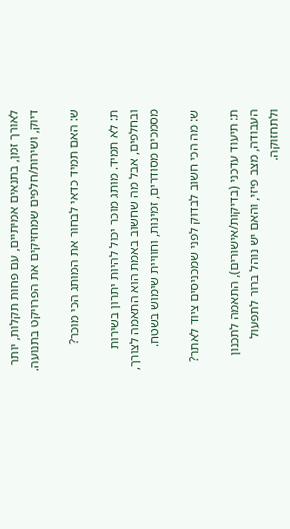לאורך זמן, בתנאים אמיתיים, עם פחות תקלות, יותר דיוק, ושירות/חלפים שמחזיקים את הפרויקט בתנועה.

ש: האם תמיד כדאי לבחור את המותג הכי מוכר?

ת: לא תמיד. מותג מוכר יכול להיות יתרון בשירות ובחלפים, אבל מה שחשוב באמת הוא התאמה לצורך, מסמכים מסודרים, זמינות, וחוויית שימוש בשטח.

ש: מה הכי חשוב לבדוק לפני שמכניסים ציוד לאתר?

ת: תיעוד עדכני (בדיקות/אישורים), התאמה לתכנון העבודה, מצב פיזי, והאם יש נוהל ברור לתפעול ולתחזוקה.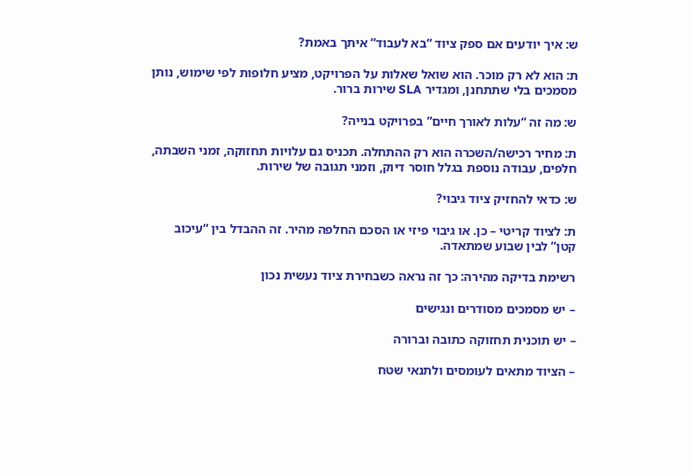ש: איך יודעים אם ספק ציוד “בא לעבוד” איתך באמת?

ת: הוא לא רק מוכר. הוא שואל שאלות על הפרויקט, מציע חלופות לפי שימוש, נותן מסמכים בלי שתתחנן, ומגדיר SLA שירות ברור.

ש: מה זה “עלות לאורך חיים” בפרויקט בנייה?

ת: מחיר רכישה/השכרה הוא רק ההתחלה. תכניס גם עלויות תחזוקה, זמני השבתה, חלפים, עבודה נוספת בגלל חוסר דיוק, וזמני תגובה של שירות.

ש: כדאי להחזיק ציוד גיבוי?

ת: לציוד קריטי – כן. או גיבוי פיזי או הסכם החלפה מהיר. זה ההבדל בין “עיכוב קטן” לבין שבוע שמתאדה.

רשימת בדיקה מהירה: כך זה נראה כשבחירת ציוד נעשית נכון

– יש מסמכים מסודרים ונגישים

– יש תוכנית תחזוקה כתובה וברורה

– הציוד מתאים לעומסים ולתנאי שטח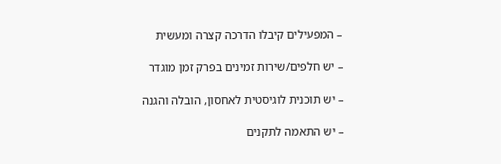– המפעילים קיבלו הדרכה קצרה ומעשית

– יש חלפים/שירות זמינים בפרק זמן מוגדר

– יש תוכנית לוגיסטית לאחסון, הובלה והגנה

– יש התאמה לתקנים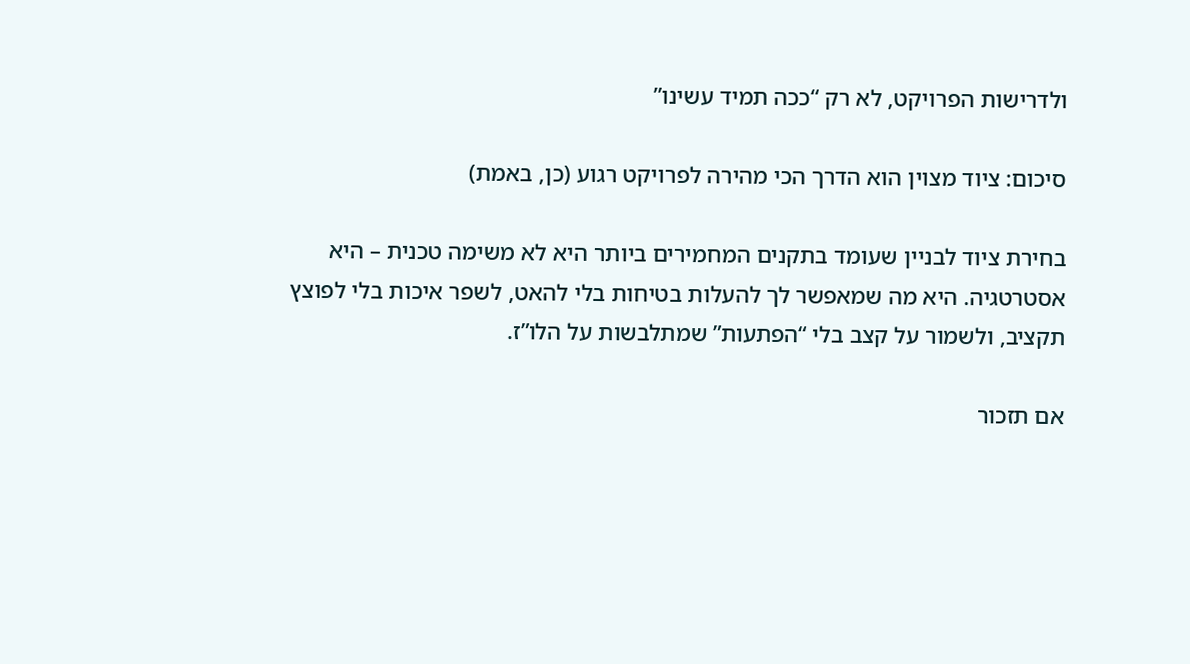ולדרישות הפרויקט, לא רק “ככה תמיד עשינו”

סיכום: ציוד מצוין הוא הדרך הכי מהירה לפרויקט רגוע (כן, באמת)

בחירת ציוד לבניין שעומד בתקנים המחמירים ביותר היא לא משימה טכנית – היא אסטרטגיה. היא מה שמאפשר לך להעלות בטיחות בלי להאט, לשפר איכות בלי לפוצץ תקציב, ולשמור על קצב בלי “הפתעות” שמתלבשות על הלו”ז.

אם תזכור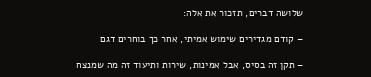שלושה דברים, תזכור את אלה:

– קודם מגדירים שימוש אמיתי, אחר כך בוחרים דגם

– תקן זה בסיס, אבל אמינות, שירות ותיעוד זה מה שמנצח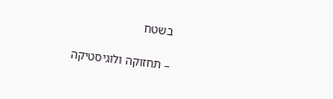בשטח

– תחזוקה ולוגיסטיקה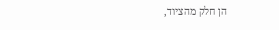הן חלק מהציוד,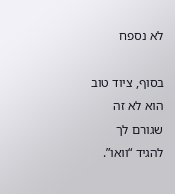לא נספח

בסוף, ציוד טוב הוא לא זה שגורם לך להגיד “וואו”.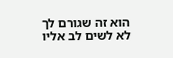הוא זה שגורם לך לא לשים לב אליו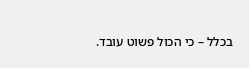בכלל – כי הכול פשוט עובד.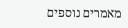מאמרים נוספים